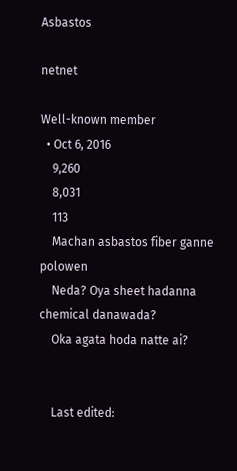Asbastos

netnet

Well-known member
  • Oct 6, 2016
    9,260
    8,031
    113
    Machan asbastos fiber ganne polowen
    Neda? Oya sheet hadanna chemical danawada?
    Oka agata hoda natte ai?


    Last edited: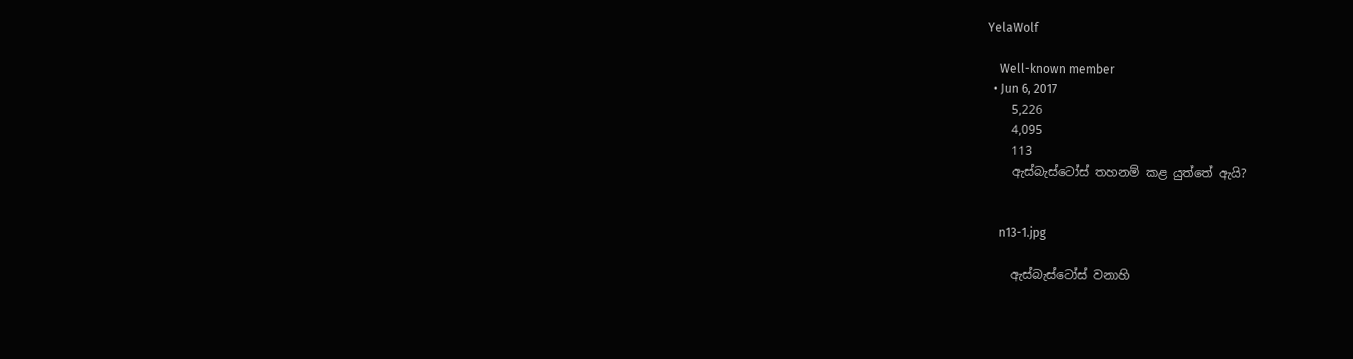YelaWolf

    Well-known member
  • Jun 6, 2017
    5,226
    4,095
    113
    ඇස්‌බැස්‌ටෝස්‌ තහනම් කළ යුත්තේ ඇයි?


    n13-1.jpg

    ඇස්‌බැස්‌ටෝස්‌ වනාහි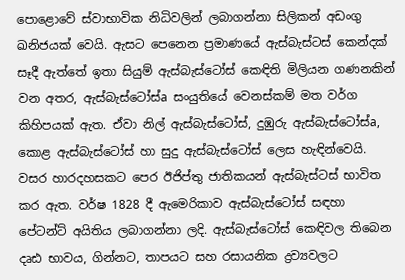පොළොවේ ස්‌වාභාවික නිධිවලින් ලබාගන්නා සිලිකන් අඩංගු ඛනිජයක්‌ වෙයි. ඇසට පෙනෙන ප්‍රමාණයේ ඇස්‌බැස්‌ටස්‌ කෙන්දක්‌ සෑදී ඇත්තේ ඉතා සියුම් ඇස්‌බැස්‌ටෝස්‌ කෙඳිති මිලියන ගණනකින් වන අතර, ඇස්‌බැස්‌ටෝස්‌a සංයුතියේ වෙනස්‌කම් මත වර්ග කිහිපයක්‌ ඇත. ඒවා නිල් ඇස්‌බැස්‌ටෝස්‌, දුඹුරු ඇස්‌බැස්‌ටෝස්‌a, කොළ ඇස්‌බැස්‌ටෝස්‌ හා සුදු ඇස්‌බැස්‌ටෝස්‌ ලෙස හැඳින්වෙයි. වසර හාරදහසකට පෙර ඊජිප්තු ජාතිකයන් ඇස්‌බැස්‌ටස්‌ භාවිත කර ඇත. වර්ෂ 1828 දී ඇමෙරිකාව ඇස්‌බැස්‌ටෝස්‌ සඳහා පේටන්ට්‌ අයිතිය ලබාගන්නා ලදි. ඇස්‌බැස්‌ටෝස්‌ කෙඳිවල තිබෙන දෘඪ භාවය, ගින්නට, තාපයට සහ රසායනික ද්‍රව්‍යවලට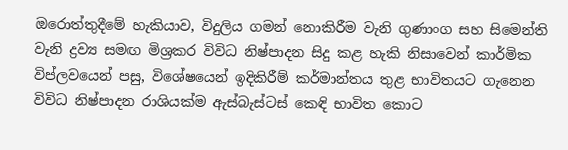ඔරොත්තුදීමේ හැකියාව, විදුලිය ගමන් නොකිරීම වැනි ගුණාංග සහ සිමෙන්ති වැනි ද්‍රව්‍ය සමඟ මිශ්‍රකර විවිධ නිෂ්පාදන සිදු කළ හැකි නිසාවෙන් කාර්මික විප්ලවයෙන් පසු, විශේෂයෙන් ඉදිකිරීම් කර්මාන්තය තුළ භාවිතයට ගැනෙන විවිධ නිෂ්පාදන රාශියක්‌ම ඇස්‌බැස්‌ටස්‌ කෙඳි භාවිත කොට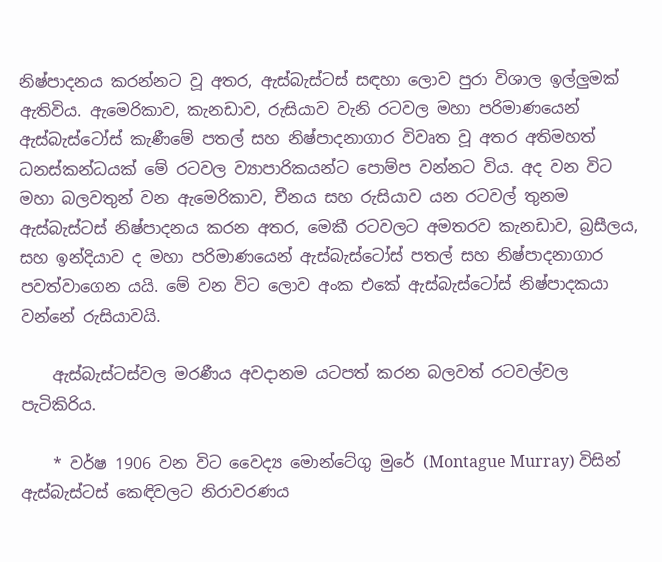නිෂ්පාදනය කරන්නට වූ අතර, ඇස්‌බැස්‌ටස්‌ සඳහා ලොව පුරා විශාල ඉල්ලුමක්‌ ඇතිවිය. ඇමෙරිකාව, කැනඩාව, රුසියාව වැනි රටවල මහා පරිමාණයෙන් ඇස්‌බැස්‌ටෝස්‌ කැණීමේ පතල් සහ නිෂ්පාදනාගාර විවෘත වූ අතර අතිමහත් ධනස්‌කන්ධයක්‌ මේ රටවල ව්‍යාපාරිකයන්ට පොම්ප වන්නට විය. අද වන විට මහා බලවතුන් වන ඇමෙරිකාව, චීනය සහ රුසියාව යන රටවල් තුනම ඇස්‌බැස්‌ටස්‌ නිෂ්පාදනය කරන අතර, මෙකී රටවලට අමතරව කැනඩාව, බ්‍රසීලය, සහ ඉන්දියාව ද මහා පරිමාණයෙන් ඇස්‌බැස්‌ටෝස්‌ පතල් සහ නිෂ්පාදනාගාර පවත්වාගෙන යයි. මේ වන විට ලොව අංක එකේ ඇස්‌බැස්‌ටෝස්‌ නිෂ්පාදකයා වන්නේ රුසියාවයි.

    ඇස්‌බැස්‌ටස්‌වල මරණීය අවදානම යටපත් කරන බලවත් රටවල්වල පැටිකිරිය.

    * වර්ෂ 1906 වන විට වෛද්‍ය මොන්ටේගු මුරේ (Montague Murray) විසින් ඇස්‌බැස්‌ටස්‌ කෙඳිවලට නිරාවරණය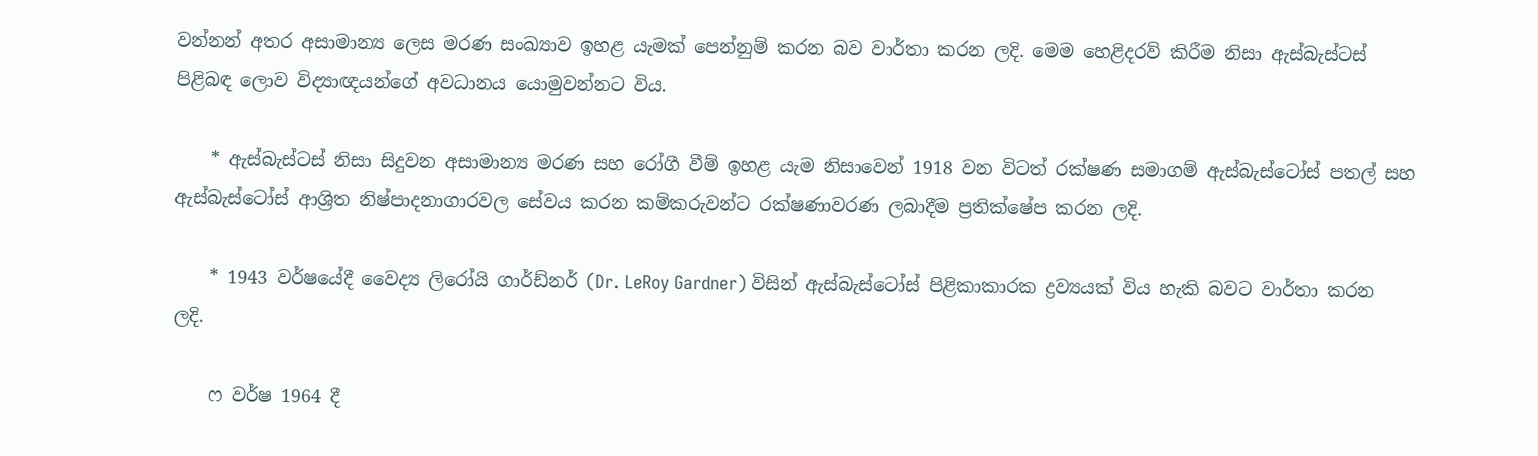වන්නන් අතර අසාමාන්‍ය ලෙස මරණ සංඛ්‍යාව ඉහළ යැමක්‌ පෙන්නුම් කරන බව වාර්තා කරන ලදි. මෙම හෙළිදරව් කිරීම නිසා ඇස්‌බැස්‌ටස්‌ පිළිබඳ ලොව විද්‍යාඥයන්ගේ අවධානය යොමුවන්නට විය.

    * ඇස්‌බැස්‌ටස්‌ නිසා සිදුවන අසාමාන්‍ය මරණ සහ රෝගී වීම් ඉහළ යැම නිසාවෙන් 1918 වන විටත් රක්‌ෂණ සමාගම් ඇස්‌බැස්‌ටෝස්‌ පතල් සහ ඇස්‌බැස්‌ටෝස්‌ ආශ්‍රිත නිෂ්පාදනාගාරවල සේවය කරන කම්කරුවන්ට රක්‌ෂණාවරණ ලබාදීම ප්‍රතික්‌ෂේප කරන ලදි.

    * 1943 වර්ෂයේදී වෛද්‍ය ලිරෝයි ගාර්ඩ්නර් (Dr. LeRoy Gardner) විසින් ඇස්‌බැස්‌ටෝස්‌ පිළිකාකාරක ද්‍රව්‍යයක්‌ විය හැකි බවට වාර්තා කරන ලදි.

    ෆ වර්ෂ 1964 දී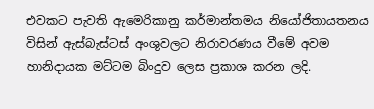එවකට පැවති ඇමෙරිකානු කර්මාන්තමය නියෝජිතායතනය විසින් ඇස්‌බැස්‌ටස්‌ අංශුවලට නිරාවරණය වීමේ අවම හානිදායක මට්‌ටම බිංදුව ලෙස ප්‍රකාශ කරන ලදි.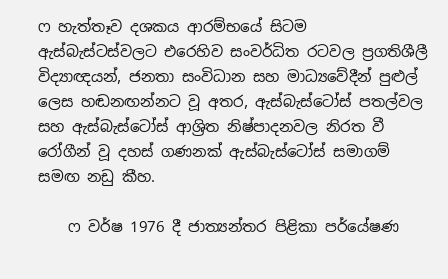ෆ හැත්තෑව දශකය ආරම්භයේ සිටම ඇස්‌බැස්‌ටස්‌වලට එරෙහිව සංවර්ධිත රටවල ප්‍රගතිශීලී විද්‍යාඥයන්, ජනතා සංවිධාන සහ මාධ්‍යවේදීන් පුළුල් ලෙස හඬනඟන්නට වූ අතර, ඇස්‌බැස්‌ටෝස්‌ පතල්වල සහ ඇස්‌බැස්‌ටෝස්‌ ආශ්‍රිත නිෂ්පාදනවල නිරත වී රෝගීන් වූ දහස්‌ ගණනක්‌ ඇස්‌බැස්‌ටෝස්‌ සමාගම් සමඟ නඩු කීහ.

    ෆ වර්ෂ 1976 දී ජාත්‍යන්තර පිළිකා පර්යේෂණ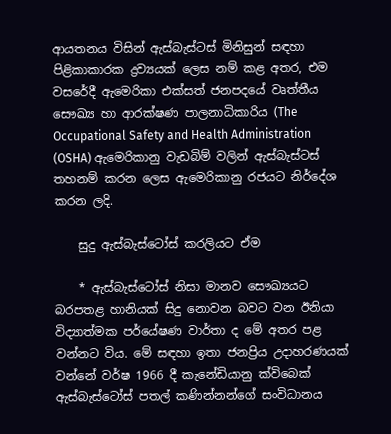ආයතනය විසින් ඇස්‌බැස්‌ටස්‌ මිනිසුන් සඳහා පිළිකාකාරක ද්‍රව්‍යයක්‌ ලෙස නම් කළ අතර, එම වසරේදී ඇමෙරිකා එක්‌සත් ජනපදයේ වෘත්තීය සෞඛ්‍ය හා ආරක්‌ෂණ පාලනාධිකාරිය (The Occupational Safety and Health Administration (OSHA) ඇමෙරිකානු වැඩබිම් වලින් ඇස්‌බැස්‌ටස්‌ තහනම් කරන ලෙස ඇමෙරිකානු රජයට නිර්දේශ කරන ලදි.

    සුදු ඇස්‌බැස්‌ටෝස්‌ කරලියට ඒම

    * ඇස්‌බැස්‌ටෝස්‌ නිසා මානව සෞඛ්‍යයට බරපතළ හානියක්‌ සිදු නොවන බවට වන ඊනියා විද්‍යාත්මක පර්යේෂණ වාර්තා ද මේ අතර පළ වන්නට විය. මේ සඳහා ඉතා ජනප්‍රිය උදාහරණයක්‌ වන්නේ වර්ෂ 1966 දී කැනේඩියානු ක්‌විබෙක්‌ ඇස්‌බැස්‌ටෝස්‌ පතල් කණින්නන්ගේ සංවිධානය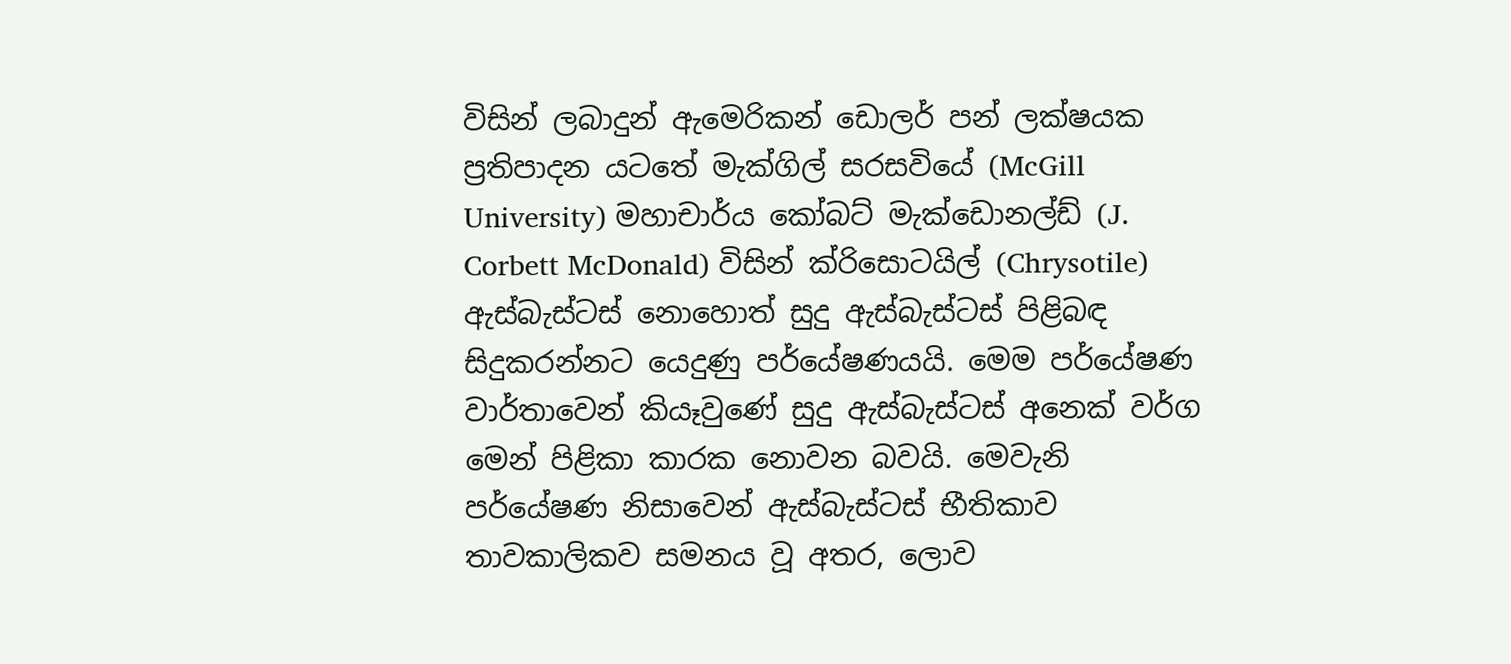විසින් ලබාදුන් ඇමෙරිකන් ඩොලර් පන් ලක්‌ෂයක ප්‍රතිපාදන යටතේ මැක්‌ගිල් සරසවියේ (McGill University) මහාචාර්ය කෝබට්‌ මැක්‌ඩොනල්ඩ් (J. Corbett McDonald) විසින් ක්‌රිසොටයිල් (Chrysotile) ඇස්‌බැස්‌ටස්‌ නොහොත් සුදු ඇස්‌බැස්‌ටස්‌ පිළිබඳ සිදුකරන්නට යෙදුණු පර්යේෂණයයි. මෙම පර්යේෂණ වාර්තාවෙන් කියෑවුණේ සුදු ඇස්‌බැස්‌ටස්‌ අනෙක්‌ වර්ග මෙන් පිළිකා කාරක නොවන බවයි. මෙවැනි පර්යේෂණ නිසාවෙන් ඇස්‌බැස්‌ටස්‌ භීතිකාව තාවකාලිකව සමනය වූ අතර, ලොව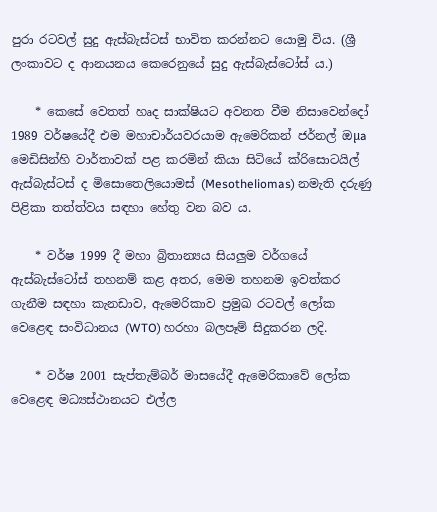පුරා රටවල් සුදු ඇස්‌බැස්‌ටස්‌ භාවිත කරන්නට යොමු විය. (ශ්‍රී ලංකාවට ද ආනයනය කෙරෙනුයේ සුදු ඇස්‌බැස්‌ටෝස්‌ ය.)

    * කෙසේ වෙතත් හෘද සාක්‌ෂියට අවනත වීම නිසාවෙන්දෝ 1989 වර්ෂයේදී එම මහාචාර්යවරයාම ඇමෙරිකන් ජර්නල් ඔµa මෙඩිසින්හි වාර්තාවක්‌ පළ කරමින් කියා සිටියේ ක්‌රිසොටයිල් ඇස්‌බැස්‌ටස්‌ ද මිසොතෙලියොමස්‌ (Mesotheliomas) නමැති දරුණු පිළිකා තත්ත්වය සඳහා හේතු වන බව ය.

    * වර්ෂ 1999 දී මහා බ්‍රිතාන්‍යය සියලුම වර්ගයේ ඇස්‌බැස්‌ටෝස්‌ තහනම් කළ අතර, මෙම තහනම ඉවත්කර ගැනීම සඳහා කැනඩාව, ඇමෙරිකාව ප්‍රමුඛ රටවල් ලෝක වෙළෙඳ සංවිධානය (WTO) හරහා බලපෑම් සිදුකරන ලදි.

    * වර්ෂ 2001 සැප්තැම්බර් මාසයේදී ඇමෙරිකාවේ ලෝක වෙළෙඳ මධ්‍යස්‌ථානයට එල්ල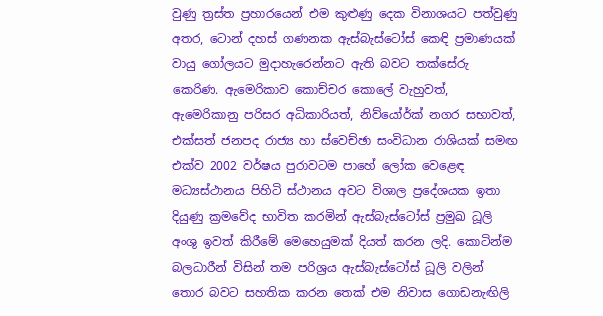වුණු ත්‍රස්‌ත ප්‍රහාරයෙන් එම කුළුණු දෙක විනාශයට පත්වුණු අතර, ටොන් දහස්‌ ගණනක ඇස්‌බැස්‌ටෝස්‌ කෙඳි ප්‍රමාණයක්‌ වායු ගෝලයට මුදාහැරෙන්නට ඇති බවට තක්‌සේරු කෙරිණ. ඇමෙරිකාව කොච්චර කොලේ වැහුවත්, ඇමෙරිකානු පරිසර අධිකාරියත්, නිව්යෝර්ක්‌ නගර සභාවත්, එක්‌සත් ජනපද රාජ්‍ය හා ස්‌වෙච්ඡා සංවිධාන රාශියක්‌ සමඟ එක්‌ව 2002 වර්ෂය පුරාවටම පාහේ ලෝක වෙළෙඳ මධ්‍යස්‌ථානය පිහිටි ස්‌ථානය අවට විශාල ප්‍රදේශයක ඉතා දියුණු ක්‍රමවේද භාවිත කරමින් ඇස්‌බැස්‌ටෝස්‌ ප්‍රමුඛ ධූලි අංශු ඉවත් කිරීමේ මෙහෙයුමක්‌ දියත් කරන ලදි. කොටින්ම බලධාරීන් විසින් තම පරිශ්‍රය ඇස්‌බැස්‌ටෝස්‌ ධූලි වලින් තොර බවට සහතික කරන තෙක්‌ එම නිවාස ගොඩනැඟිලි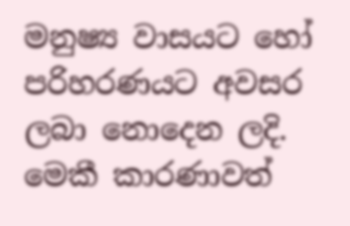මනුෂ්‍ය වාසයට හෝ පරිහරණයට අවසර ලබා නොදෙන ලදි. මෙකී කාරණාවත්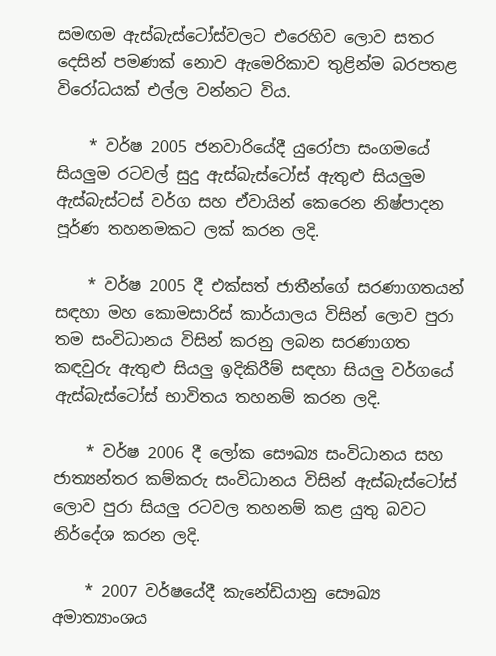සමඟම ඇස්‌බැස්‌ටෝස්‌වලට එරෙහිව ලොව සතර දෙසින් පමණක්‌ නොව ඇමෙරිකාව තුළින්ම බරපතළ විරෝධයක්‌ එල්ල වන්නට විය.

    * වර්ෂ 2005 ජනවාරියේදී යුරෝපා සංගමයේ සියලුම රටවල් සුදු ඇස්‌බැස්‌ටෝස්‌ ඇතුළු සියලුම ඇස්‌බැස්‌ටස්‌ වර්ග සහ ඒවායින් කෙරෙන නිෂ්පාදන පූර්ණ තහනමකට ලක්‌ කරන ලදි.

    * වර්ෂ 2005 දී එක්‌සත් ජාතීන්ගේ සරණාගතයන් සඳහා මහ කොමසාරිස්‌ කාර්යාලය විසින් ලොව පුරා තම සංවිධානය විසින් කරනු ලබන සරණාගත කඳවුරු ඇතුළු සියලු ඉදිකිරීම් සඳහා සියලු වර්ගයේ ඇස්‌බැස්‌ටෝස්‌ භාවිතය තහනම් කරන ලදි.

    * වර්ෂ 2006 දී ලෝක සෞඛ්‍ය සංවිධානය සහ ජාත්‍යන්තර කම්කරු සංවිධානය විසින් ඇස්‌බැස්‌ටෝස්‌ ලොව පුරා සියලු රටවල තහනම් කළ යුතු බවට නිර්දේශ කරන ලදි.

    * 2007 වර්ෂයේදී කැනේඩියානු සෞඛ්‍ය අමාත්‍යාංශය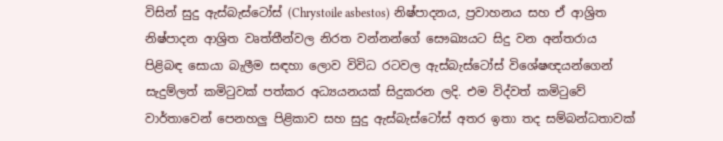විසින් සුදු ඇස්‌බැස්‌ටෝස්‌ (Chrystoile asbestos) නිෂ්පාදනය, ප්‍රවාහනය සහ ඒ ආශ්‍රිත නිෂ්පාදන ආශ්‍රිත වෘත්තීන්වල නිරත වන්නන්ගේ සෞඛ්‍යයට සිදු වන අන්තරාය පිළිබඳ සොයා බැලීම සඳහා ලොව විවිධ රටවල ඇස්‌බැස්‌ටෝස්‌ විශේෂඥයන්ගෙන් සැදුම්ලත් කමිටුවක්‌ පත්කර අධ්‍යයනයක්‌ සිදුකරන ලදි. එම විද්වත් කමිටුවේ වාර්තාවෙන් පෙනහලු පිළිකාව සහ සුදු ඇස්‌බැස්‌ටෝස්‌ අතර ඉතා තද සම්බන්ධතාවක්‌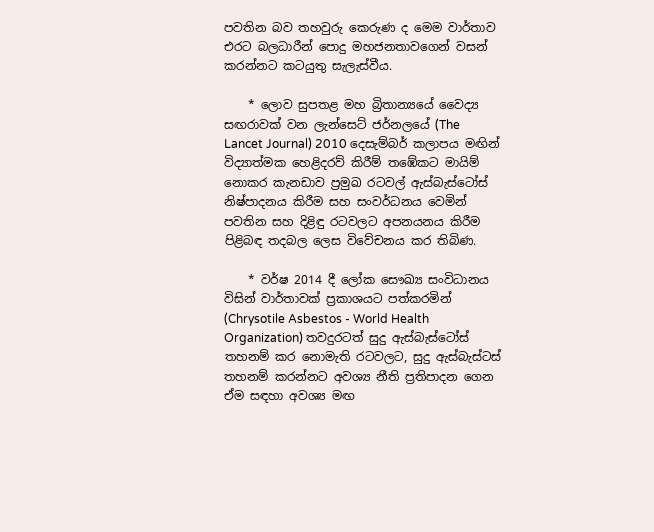පවතින බව තහවුරු කෙරුණ ද මෙම වාර්තාව එරට බලධාරීන් පොදු මහජනතාවගෙන් වසන් කරන්නට කටයුතු සැලැස්‌වීය.

    * ලොව සුපතළ මහ බ්‍රිතාන්‍යයේ වෛද්‍ය සඟරාවක්‌ වන ලැන්සෙට්‌ ජර්නලයේ (The Lancet Journal) 2010 දෙසැම්බර් කලාපය මඟින් විද්‍යාත්මක හෙළිදරව් කිරීම් තඹේකට මායිම් නොකර කැනඩාව ප්‍රමුඛ රටවල් ඇස්‌බැස්‌ටෝස්‌ නිෂ්පාදනය කිරීම සහ සංවර්ධනය වෙමින් පවතින සහ දිළිඳු රටවලට අපනයනය කිරීම පිළිබඳ තදබල ලෙස විවේචනය කර තිබිණ.

    * වර්ෂ 2014 දී ලෝක සෞඛ්‍ය සංවිධානය විසින් වාර්තාවක්‌ ප්‍රකාශයට පත්කරමින් (Chrysotile Asbestos - World Health Organization) තවදුරටත් සුදු ඇස්‌බැස්‌ටෝස්‌ තහනම් කර නොමැති රටවලට, සුදු ඇස්‌බැස්‌ටස්‌ තහනම් කරන්නට අවශ්‍ය නීති ප්‍රතිපාදන ගෙන ඒම සඳහා අවශ්‍ය මඟ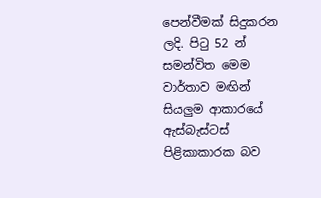පෙන්වීමක්‌ සිදුකරන ලදි. පිටු 52 න් සමන්විත මෙම වාර්තාව මඟින් සියලුම ආකාරයේ ඇස්‌බැස්‌ටස්‌ පිළිකාකාරක බව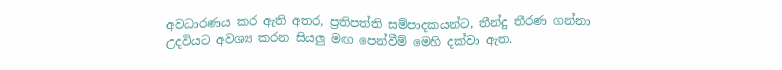අවධාරණය කර ඇති අතර, ප්‍රතිපත්ති සම්පාදකයන්ට, තීන්දු තීරණ ගන්නා උදවියට අවශ්‍ය කරන සියලු මඟ පෙන්වීම් මෙහි දක්‌වා ඇත.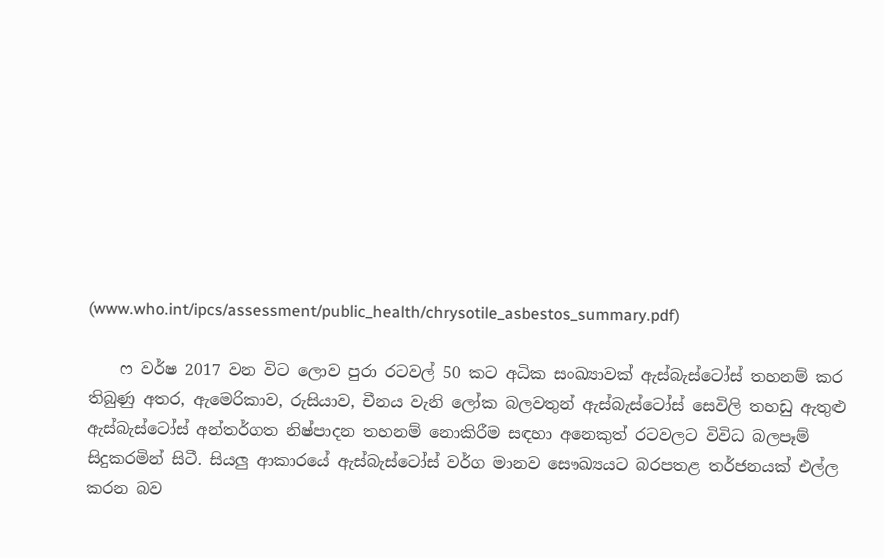(www.who.int/ipcs/assessment/public_health/chrysotile_asbestos_summary.pdf)

    ෆ වර්ෂ 2017 වන විට ලොව පුරා රටවල් 50 කට අධික සංඛ්‍යාවක්‌ ඇස්‌බැස්‌ටෝස්‌ තහනම් කර තිබුණු අතර, ඇමෙරිකාව, රුසියාව, චීනය වැනි ලෝක බලවතුන් ඇස්‌බැස්‌ටෝස්‌ සෙවිලි තහඩු ඇතුළු ඇස්‌බැස්‌ටෝස්‌ අන්තර්ගත නිෂ්පාදන තහනම් නොකිරීම සඳහා අනෙකුත් රටවලට විවිධ බලපෑම් සිදුකරමින් සිටී. සියලු ආකාරයේ ඇස්‌බැස්‌ටෝස්‌ වර්ග මානව සෞඛ්‍යයට බරපතළ තර්ජනයක්‌ එල්ල කරන බව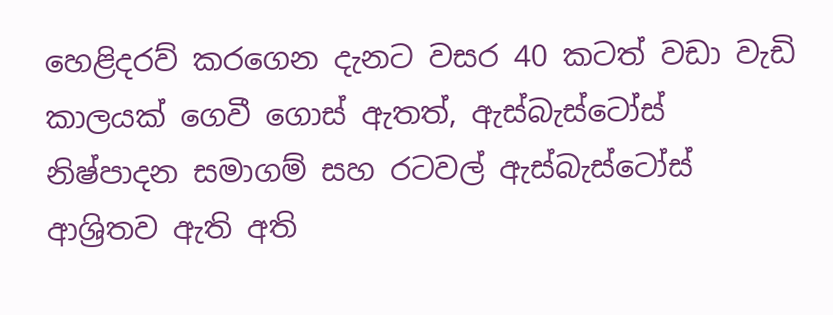හෙළිදරව් කරගෙන දැනට වසර 40 කටත් වඩා වැඩි කාලයක්‌ ගෙවී ගොස්‌ ඇතත්, ඇස්‌බැස්‌ටෝස්‌ නිෂ්පාදන සමාගම් සහ රටවල් ඇස්‌බැස්‌ටෝස්‌ ආශ්‍රිතව ඇති අති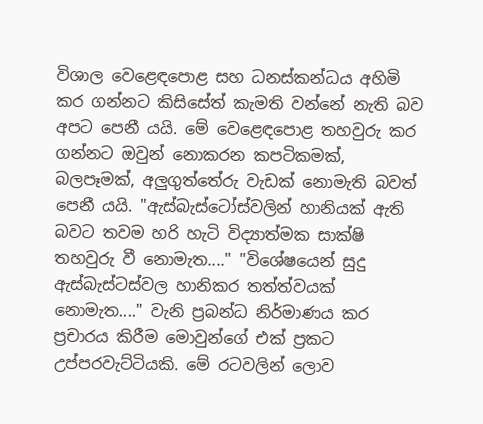විශාල වෙළෙඳපොළ සහ ධනස්‌කන්ධය අහිමි කර ගන්නට කිසිසේත් කැමති වන්නේ නැති බව අපට පෙනී යයි. මේ වෙළෙඳපොළ තහවුරු කර ගන්නට ඔවුන් නොකරන කපටිකමක්‌, බලපෑමක්‌, අලුගුත්තේරු වැඩක්‌ නොමැති බවත් පෙනී යයි. "ඇස්‌බැස්‌ටෝස්‌වලින් හානියක්‌ ඇති බවට තවම හරි හැටි විද්‍යාත්මක සාක්‌ෂි තහවුරු වී නොමැත...." "විශේෂයෙන් සුදු ඇස්‌බැස්‌ටස්‌වල හානිකර තත්ත්වයක්‌ නොමැත...." වැනි ප්‍රබන්ධ නිර්මාණය කර ප්‍රචාරය කිරීම මොවුන්ගේ එක්‌ ප්‍රකට උප්පරවැට්‌ටියකි. මේ රටවලින් ලොව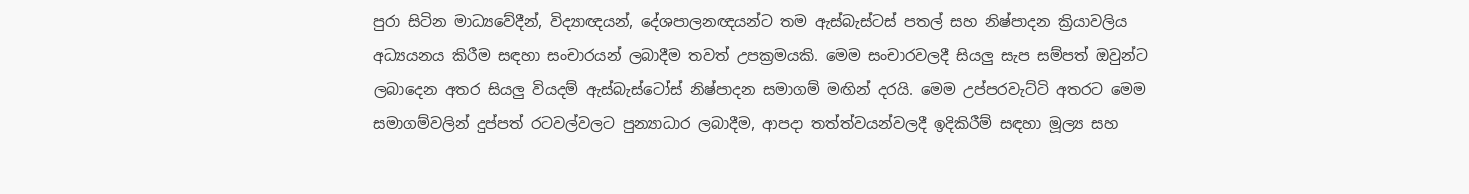පුරා සිටින මාධ්‍යවේදීන්, විද්‍යාඥයන්, දේශපාලනඥයන්ට තම ඇස්‌බැස්‌ටස්‌ පතල් සහ නිෂ්පාදන ක්‍රියාවලිය අධ්‍යයනය කිරීම සඳහා සංචාරයන් ලබාදීම තවත් උපක්‍රමයකි. මෙම සංචාරවලදී සියලු සැප සම්පත් ඔවුන්ට ලබාදෙන අතර සියලු වියදම් ඇස්‌බැස්‌ටෝස්‌ නිෂ්පාදන සමාගම් මඟින් දරයි. මෙම උප්පරවැට්‌ටි අතරට මෙම සමාගම්වලින් දුප්පත් රටවල්වලට පුන්‍යාධාර ලබාදීම, ආපදා තත්ත්වයන්වලදී ඉදිකිරීම් සඳහා මූල්‍ය සහ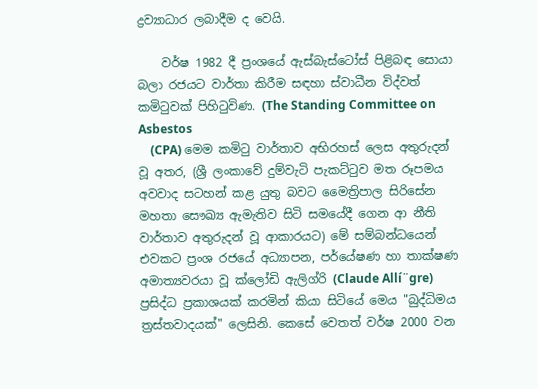ද්‍රව්‍යාධාර ලබාදීම ද වෙයි.

    වර්ෂ 1982 දී ප්‍රංශයේ ඇස්‌බැස්‌ටෝස්‌ පිළිබඳ සොයා බලා රජයට වාර්තා කිරීම සඳහා ස්‌වාධීන විද්වත් කමිටුවක්‌ පිහිටුවිණ. (The Standing Committee on Asbestos
    (CPA) මෙම කමිටු වාර්තාව අභිරහස්‌ ලෙස අතුරුදන් වූ අතර, (ශ්‍රී ලංකාවේ දුම්වැටි පැකට්‌ටුව මත රූපමය අවවාද සටහන් කළ යුතු බවට මෛත්‍රිපාල සිරිසේන මහතා සෞඛ්‍ය ඇමැතිව සිටි සමයේදී ගෙන ආ නීති වාර්තාව අතුරුදන් වූ ආකාරයට) මේ සම්බන්ධයෙන් එවකට ප්‍රංශ රජයේ අධ්‍යාපන, පර්යේෂණ හා තාක්‌ෂණ අමාත්‍යවරයා වූ ක්‌ලෝඩි ඇලිග්රි (Claude Allí¨gre) ප්‍රසිද්ධ ප්‍රකාශයක්‌ කරමින් කියා සිටියේ මෙය "බුද්ධිමය ත්‍රස්‌තවාදයක්‌" ලෙසිනි. කෙසේ වෙතත් වර්ෂ 2000 වන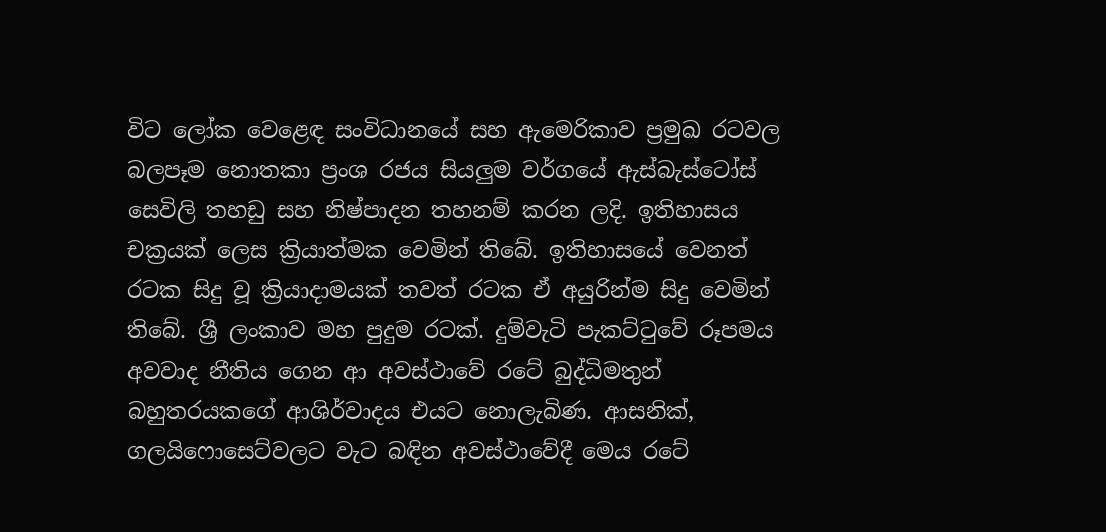විට ලෝක වෙළෙඳ සංවිධානයේ සහ ඇමෙරිකාව ප්‍රමුඛ රටවල බලපෑම නොතකා ප්‍රංශ රජය සියලුම වර්ගයේ ඇස්‌බැස්‌ටෝස්‌ සෙවිලි තහඩු සහ නිෂ්පාදන තහනම් කරන ලදි. ඉතිහාසය චක්‍රයක්‌ ලෙස ක්‍රියාත්මක වෙමින් තිබේ. ඉතිහාසයේ වෙනත් රටක සිදු වූ ක්‍රියාදාමයක්‌ තවත් රටක ඒ අයුරින්ම සිදු වෙමින් තිබේ. ශ්‍රී ලංකාව මහ පුදුම රටක්‌. දුම්වැටි පැකට්‌ටුවේ රූපමය අවවාද නීතිය ගෙන ආ අවස්‌ථාවේ රටේ බුද්ධිමතුන් බහුතරයකගේ ආශිර්වාදය එයට නොලැබිණ. ආසනික්‌, ගලයිෆොසෙට්‌වලට වැට බඳින අවස්‌ථාවේදී මෙය රටේ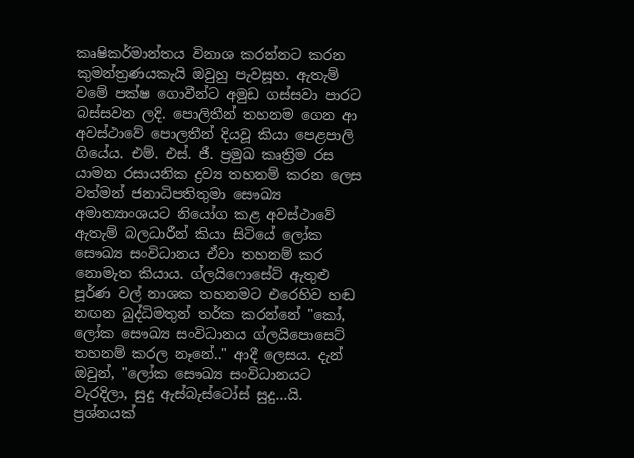කෘෂිකර්මාන්තය විනාශ කරන්නට කරන කුමන්ත්‍රණයකැයි ඔවුහු පැවසූහ. ඇතැම් වමේ පක්‌ෂ ගොවීන්ට අමුඩ ගස්‌සවා පාරට බස්‌සවන ලදි. පොලිතීන් තහනම ගෙන ආ අවස්‌ථාවේ පොලතීන් දියවූ කියා පෙළපාලි ගියේය. එම්. එස්‌. ජී. ප්‍රමුඛ කෘත්‍රිම රස යාමන රසායනික ද්‍රව්‍ය තහනම් කරන ලෙස වත්මන් ජනාධිපතිතුමා සෞඛ්‍ය අමාත්‍යාංශයට නියෝග කළ අවස්‌ථාවේ ඇතැම් බලධාරීන් කියා සිටියේ ලෝක සෞඛ්‍ය සංවිධානය ඒවා තහනම් කර නොමැත කියාය. ග්ලයිෆොසේට්‌ ඇතුළු පූර්ණ වල් නාශක තහනමට එරෙහිව හඬ නඟන බුද්ධිමතුන් තර්ක කරන්නේ "කෝ, ලෝක සෞඛ්‍ය සංවිධානය ග්ලයිපොසෙට්‌ තහනම් කරල නෑනේ.." ආදී ලෙසය. දැන් ඔවුන්, "ලෝක සෞඛ්‍ය සංවිධානයට වැරදිලා, සුදු ඇස්‌බැස්‌ටෝස්‌ සුදු...යි. ප්‍රශ්නයක්‌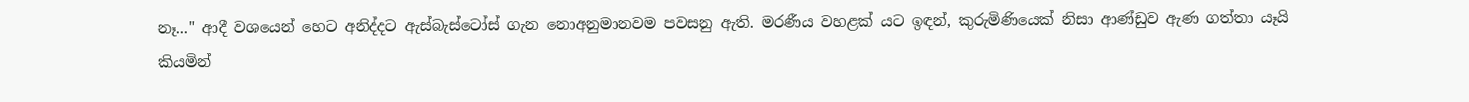නෑ..." ආදී වශයෙන් හෙට අනිද්දට ඇස්‌බැස්‌ටෝස්‌ ගැන නොඅනුමානවම පවසනු ඇති. මරණීය වහළක්‌ යට ඉඳන්, කුරුමිණියෙක්‌ නිසා ආණ්‌ඩුව ඇණ ගත්තා යෑයි කියමින්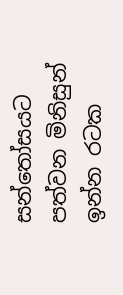සන්තෝසයට පත්වන මිනිසුන් ඉන්න රටක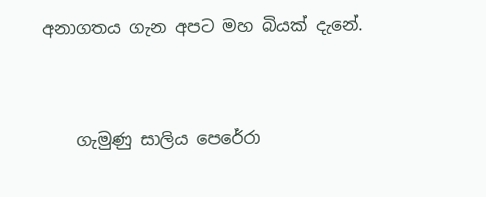අනාගතය ගැන අපට මහ බියක්‌ දැනේ.



    ගැමුණු සාලිය පෙරේරා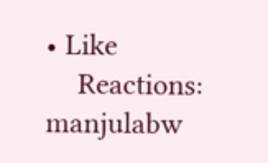• Like
    Reactions: manjulabw